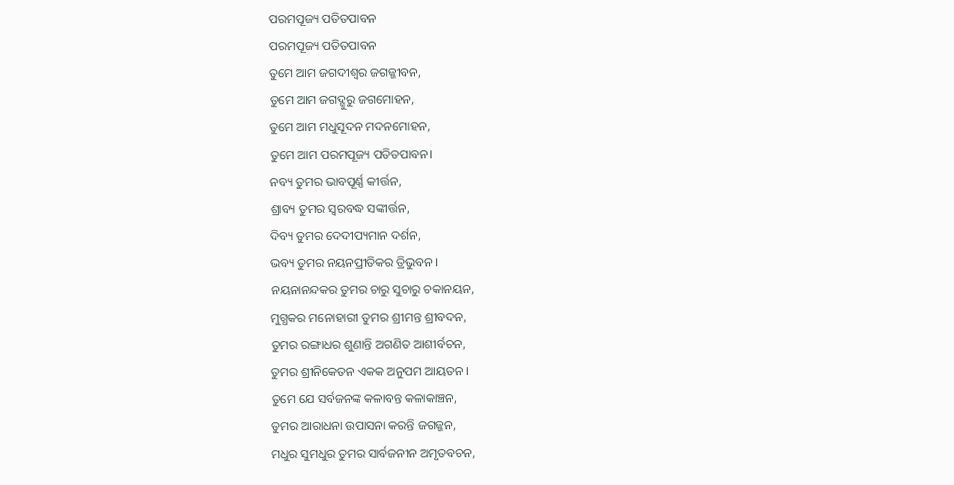ପରମପୂଜ୍ୟ ପତିତପାବନ
ପରମପୂଜ୍ୟ ପତିତପାବନ
ତୁମେ ଆମ ଜଗଦୀଶ୍ୱର ଜଗଜ୍ଜୀବନ,
ତୁମେ ଆମ ଜଗଦ୍ଗୁରୁ ଜଗମୋହନ,
ତୁମେ ଆମ ମଧୁସୂଦନ ମଦନମୋହନ,
ତୁମେ ଆମ ପରମପୂଜ୍ୟ ପତିତପାବନ।
ନବ୍ୟ ତୁମର ଭାବପୂର୍ଣ୍ଣ କୀର୍ତ୍ତନ,
ଶ୍ରାବ୍ୟ ତୁମର ସ୍ୱରବଦ୍ଧ ସଙ୍କୀର୍ତ୍ତନ,
ଦିବ୍ୟ ତୁମର ଦେଦୀପ୍ୟମାନ ଦର୍ଶନ,
ଭବ୍ୟ ତୁମର ନୟନପ୍ରୀତିକର ତ୍ରିଭୁବନ ।
ନୟନାନନ୍ଦକର ତୁମର ଚାରୁ ସୁଚାରୁ ଚକାନୟନ,
ମୁଗ୍ଧକର ମନୋହାରୀ ତୁମର ଶ୍ରୀମନ୍ତ ଶ୍ରୀବଦନ,
ତୁମର ରଙ୍ଗାଧର ଶୁଣାନ୍ତି ଅଗଣିତ ଆଶୀର୍ବଚନ,
ତୁମର ଶ୍ରୀନିକେତନ ଏକକ ଅନୁପମ ଆୟତନ ।
ତୁମେ ଯେ ସର୍ବଜନଙ୍କ କଳାବନ୍ତ କଳାକାଞ୍ଚନ,
ତୁମର ଆରାଧନା ଉପାସନା କରନ୍ତି ଜଗଜ୍ଜନ,
ମଧୁର ସୁମଧୁର ତୁମର ସାର୍ବଜନୀନ ଅମୃତବଚନ,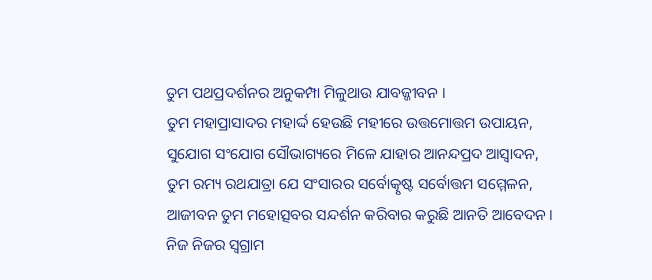ତୁମ ପଥପ୍ରଦର୍ଶନର ଅନୁକମ୍ପା ମିଳୁଥାଉ ଯାବଜ୍ଜୀବନ ।
ତୁମ ମହାପ୍ରାସାଦର ମହାର୍ଦ୍ଦ ହେଉଛି ମହୀରେ ଉତ୍ତମୋତ୍ତମ ଉପାୟନ,
ସୁଯୋଗ ସଂଯୋଗ ସୌଭାଗ୍ୟରେ ମିଳେ ଯାହାର ଆନନ୍ଦପ୍ରଦ ଆସ୍ୱାଦନ,
ତୁମ ରମ୍ୟ ରଥଯାତ୍ରା ଯେ ସଂସାରର ସର୍ବୋତ୍କୃଷ୍ଟ ସର୍ବୋତ୍ତମ ସମ୍ମେଳନ,
ଆଜୀବନ ତୁମ ମହୋତ୍ସବର ସନ୍ଦର୍ଶନ କରିବାର କରୁଛି ଆନତି ଆବେଦନ।
ନିଜ ନିଜର ସ୍ୱଗ୍ରାମ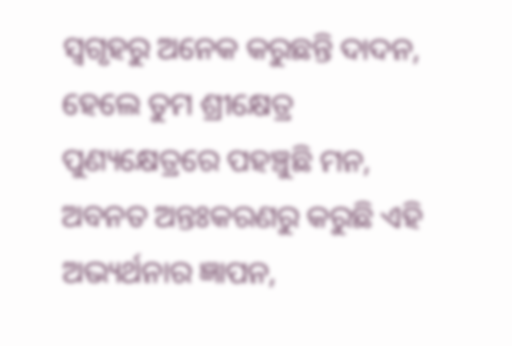ସ୍ୱଗୃହରୁ ଅନେକ କରୁଛନ୍ତି ଦାଦନ,
ହେଲେ ତୁମ ଶ୍ରୀକ୍ଷେତ୍ର ପୁଣ୍ୟକ୍ଷେତ୍ରରେ ପହଞ୍ଚୁଛି ମନ,
ଅବନତ ଅନ୍ତଃକରଣରୁ କରୁଛି ଏହି ଅଭ୍ୟର୍ଥନାର ଜ୍ଞାପନ,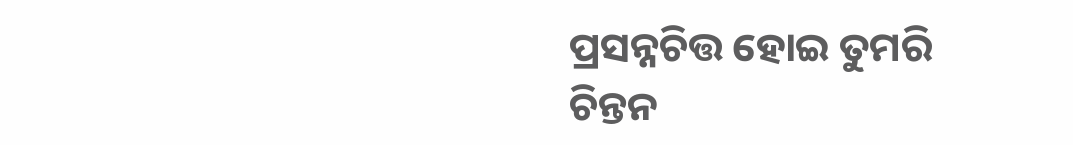ପ୍ରସନ୍ନଚିତ୍ତ ହୋଇ ତୁମରି ଚିନ୍ତନ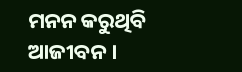ମନନ କରୁଥିବି ଆଜୀବନ ।